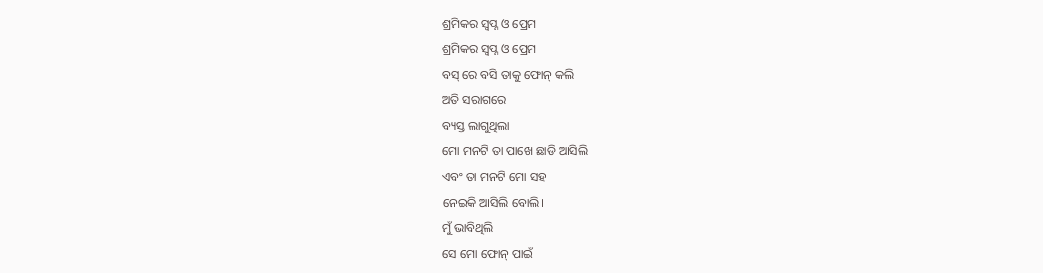ଶ୍ରମିକର ସ୍ୱପ୍ନ ଓ ପ୍ରେମ
ଶ୍ରମିକର ସ୍ୱପ୍ନ ଓ ପ୍ରେମ
ବସ୍ ରେ ବସି ତାକୁ ଫୋନ୍ କଲି
ଅତି ସରାଗରେ
ବ୍ୟସ୍ତ ଲାଗୁଥିଲା
ମୋ ମନଟି ତା ପାଖେ ଛାଡି ଆସିଲି
ଏବଂ ତା ମନଟି ମୋ ସହ
ନେଇକି ଆସିଲି ବୋଲି।
ମୁଁ ଭାବିଥିଲି
ସେ ମୋ ଫୋନ୍ ପାଇଁ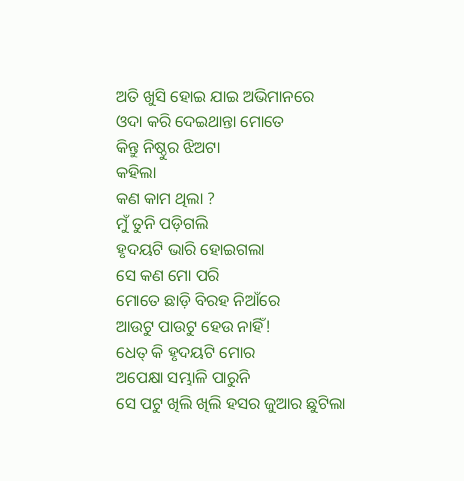ଅତି ଖୁସି ହୋଇ ଯାଇ ଅଭିମାନରେ
ଓଦା କରି ଦେଇଥାନ୍ତା ମୋତେ
କିନ୍ତୁ ନିଷ୍ଠୁର ଝିଅଟା
କହିଲା
କଣ କାମ ଥିଲା ?
ମୁଁ ତୁନି ପଡ଼ିଗଲି
ହୃଦୟଟି ଭାରି ହୋଇଗଲା
ସେ କଣ ମୋ ପରି
ମୋତେ ଛାଡ଼ି ବିରହ ନିଆଁରେ
ଆଉଟୁ ପାଉଟୁ ହେଉ ନାହିଁ!
ଧେତ୍ କି ହୃଦୟଟି ମୋର
ଅପେକ୍ଷା ସମ୍ଭାଳି ପାରୁନି
ସେ ପଟୁ ଖିଲି ଖିଲି ହସର ଜୁଆର ଛୁଟିଲା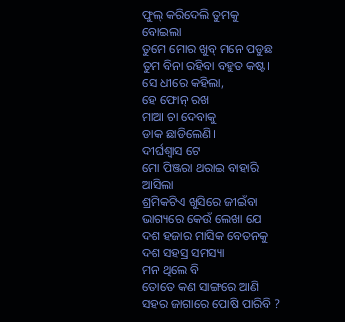ଫୁଲ୍ କରିଦେଲି ତୁମକୁ
ବୋଇଲା
ତୁମେ ମୋର ଖୁବ୍ ମନେ ପଡୁଛ
ତୁମ ବିନା ରହିବା ବହୁତ କଷ୍ଟ।
ସେ ଧୀରେ କହିଲା,
ହେ ଫୋନ୍ ରଖ
ମାଆ ଚା ଦେବାକୁ
ଡାକ ଛାଡିଲେଣି।
ଦୀର୍ଘଶ୍ଵାସ ଟେ
ମୋ ପିଞ୍ଜରା ଥରାଇ ବାହାରି ଆସିଲା
ଶ୍ରମିକଟିଏ ଖୁସିରେ ଜୀଇଁବା
ଭାଗ୍ୟରେ କେଉଁ ଲେଖା ଯେ
ଦଶ ହଜାର ମାସିକ ବେତନକୁ
ଦଶ ସହସ୍ର ସମସ୍ୟା
ମନ ଥିଲେ ବି
ତୋତେ କଣ ସାଙ୍ଗରେ ଆଣି
ସହର ଜାଗାରେ ପୋଷି ପାରିବି ?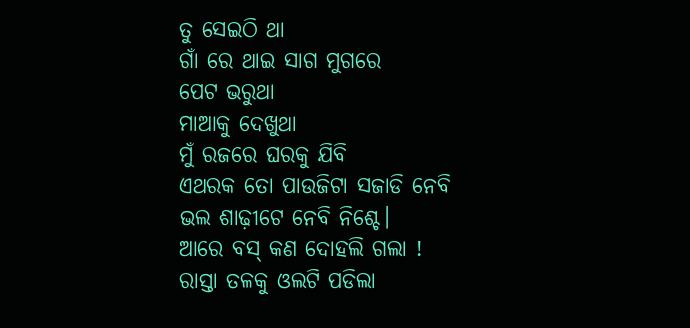ତୁ ସେଇଠି ଥା
ଗାଁ ରେ ଥାଇ ସାଗ ମୁଗରେ
ପେଟ ଭରୁଥା
ମାଆକୁ ଦେଖୁଥା
ମୁଁ ରଜରେ ଘରକୁ ଯିବି
ଏଥରକ ତୋ ପାଉଜିଟା ସଜାଡି ନେବି
ଭଲ ଶାଢ଼ୀଟେ ନେବି ନିଶ୍ଚେ।
ଆରେ ବସ୍ କଣ ଦୋହଲି ଗଲା !
ରାସ୍ତା ତଳକୁ ଓଲଟି ପଡିଲା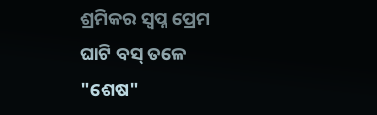ଶ୍ରମିକର ସ୍ୱପ୍ନ ପ୍ରେମ
ଘାଟି ବସ୍ ତଳେ
"ଶେଷ"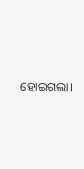ହୋଇଗଲା।